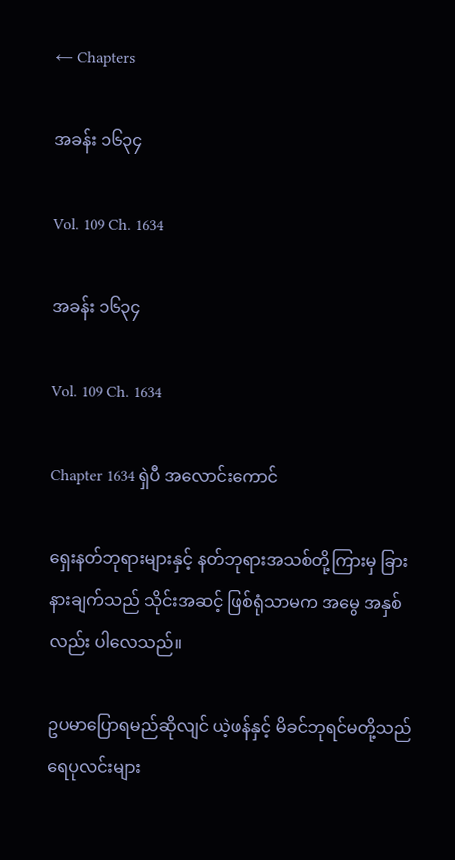← Chapters

အခန်း ၁၆၃၄

Vol. 109 Ch. 1634

အခန်း ၁၆၃၄

Vol. 109 Ch. 1634

Chapter 1634 ရှဲပီ အလောင်းကောင်

ရှေးနတ်ဘုရားများနှင့် နတ်ဘုရားအသစ်တို့ကြားမှ ခြားနားချက်သည် သိုင်းအဆင့် ဖြစ်ရုံသာမက အမွေ အနှစ်လည်း ပါလေသည်။

ဥပမာပြောရမည်ဆိုလျင် ယဲ့ဖန်နှင့် မိခင်ဘုရင်မတို့သည် ရေပုလင်းများ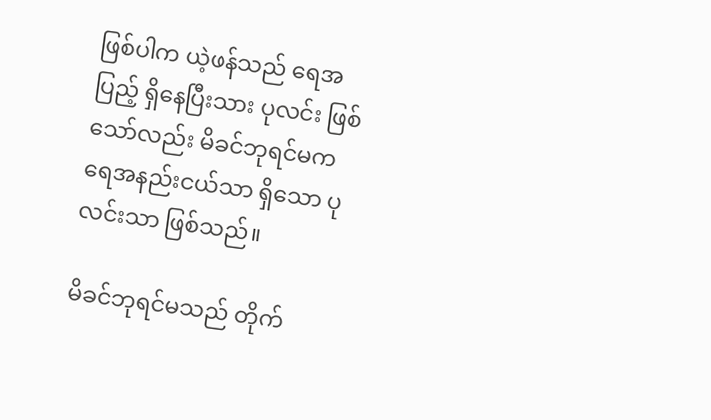ဖြစ်ပါက ယဲ့ဖန်သည် ရေအပြည့် ရှိနေပြီးသား ပုလင်း ဖြစ်သော်လည်း မိခင်ဘုရင်မက ရေအနည်းငယ်သာ ရှိသော ပုလင်းသာ ဖြစ်သည်။

မိခင်ဘုရင်မသည် တိုက်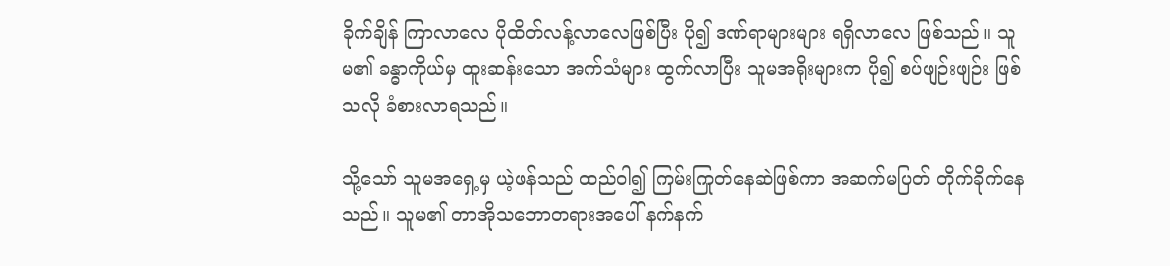ခိုက်ချိန် ကြာလာလေ ပိုထိတ်လန့်လာလေဖြစ်ပြီး ပို၍ ဒဏ်ရာများများ ရရှိလာလေ ဖြစ်သည်။ သူမ၏ ခန္ဓာကိုယ်မှ ထူးဆန်းသော အက်သံများ ထွက်လာပြီး သူမအရိုးများက ပို၍ စပ်ဖျဉ်းဖျဉ်း ဖြစ်သလို ခံစားလာရသည်။

သို့သော် သူမအရှေ့မှ ယဲ့ဖန်သည် ထည်ဝါ၍ ကြမ်းကြုတ်နေဆဲဖြစ်ကာ အဆက်မပြတ် တိုက်ခိုက်နေသည်။ သူမ၏ တာအိုသဘောတရားအပေါ် နက်နက်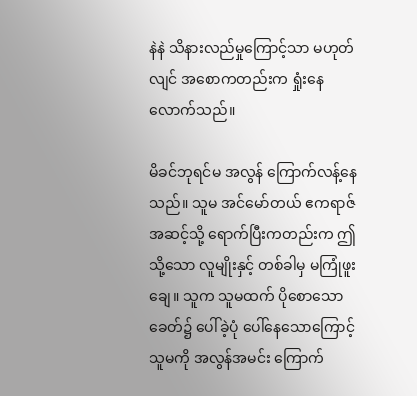နဲနဲ သိနားလည်မှုကြောင့်သာ မဟုတ်လျင် အစောကတည်းက ရှုံးနေလောက်သည်။

မိခင်ဘုရင်မ အလွန် ကြောက်လန့်နေသည်။ သူမ အင်မော်တယ် ဧကရာဇ်အဆင့်သို့ ရောက်ပြီးကတည်းက ဤသို့သော လူမျိုးနှင့် တစ်ခါမှ မကြုံဖူးချေ။ သူက သူမထက် ပိုစောသော ခေတ်၌ ပေါ်ခဲ့ပုံ ပေါ်နေသောကြောင့် သူမကို အလွန်အမင်း ကြောက်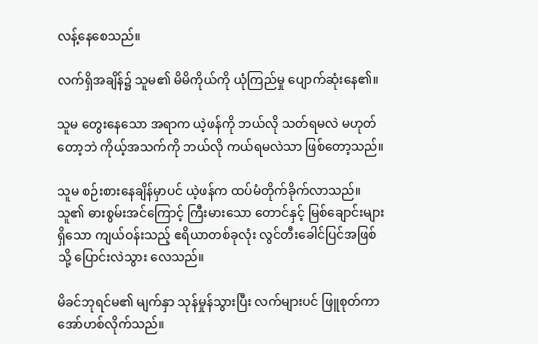လန့်နေစေသည်။

လက်ရှိအချိန်၌ သူမ၏ မိမိကိုယ်ကို ယုံကြည်မှု ပျောက်ဆုံးနေ၏။

သူမ တွေးနေသော အရာက ယဲ့ဖန်ကို ဘယ်လို သတ်ရမလဲ မဟုတ်တော့ဘဲ ကိုယ့်အသက်ကို ဘယ်လို ကယ်ရမလဲသာ ဖြစ်တော့သည်။

သူမ စဉ်းစားနေချိန်မှာပင် ယဲ့ဖန်က ထပ်မံတိုက်ခိုက်လာသည်။ သူ၏ ဓားစွမ်းအင်ကြောင့် ကြီးမားသော တောင်နှင့် မြစ်ချောင်းများရှိသော ကျယ်ဝန်းသည့် ဧရိယာတစ်ခုလုံး လွင်တီးခေါင်ပြင်အဖြစ်သို့ ပြောင်းလဲသွား လေသည်။

မိခင်ဘုရင်မ၏ မျက်နှာ သုန်မှုန်သွားပြီး လက်များပင် ဖြူစုတ်ကာ အော်ဟစ်လိုက်သည်။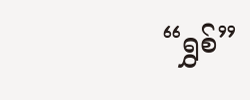“ရွှစ်”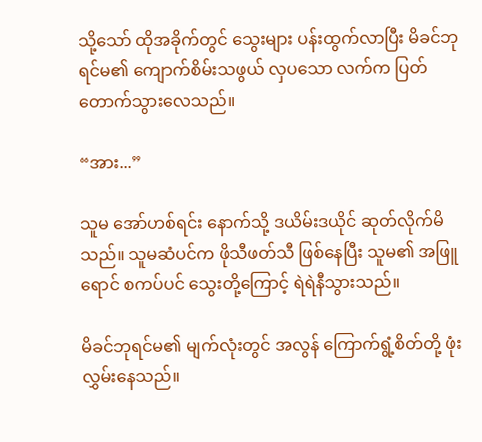သို့သော် ထိုအခိုက်တွင် သွေးများ ပန်းထွက်လာပြီး မိခင်ဘုရင်မ၏ ကျောက်စိမ်းသဖွယ် လှပသော လက်က ပြတ်တောက်သွားလေသည်။

“အား...”

သူမ အော်ဟစ်ရင်း နောက်သို့ ဒယိမ်းဒယိုင် ဆုတ်လိုက်မိသည်။ သူမဆံပင်က ဖိုသီဖတ်သီ ဖြစ်နေပြီး သူမ၏ အဖြူရောင် စကပ်ပင် သွေးတို့ကြောင့် ရဲရဲနီသွားသည်။

မိခင်ဘုရင်မ၏ မျက်လုံးတွင် အလွန် ကြောက်ရွံ့စိတ်တို့ ဖုံးလွှမ်းနေသည်။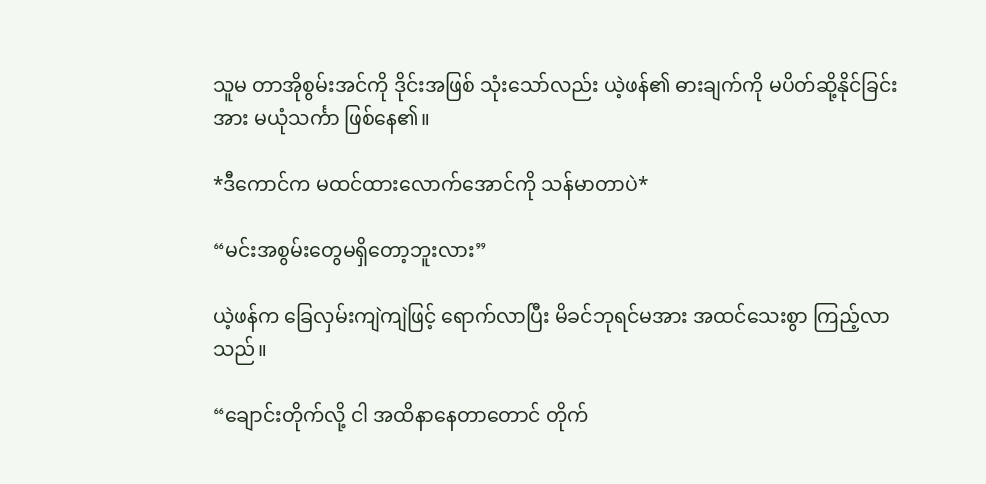သူမ တာအိုစွမ်းအင်ကို ဒိုင်းအဖြစ် သုံးသော်လည်း ယဲ့ဖန်၏ ဓားချက်ကို မပိတ်ဆို့နိုင်ခြင်းအား မယုံသင်္ကာ ဖြစ်နေ၏။

*ဒီကောင်က မထင်ထားလောက်အောင်ကို သန်မာတာပဲ*

“မင်းအစွမ်းတွေမရှိတော့ဘူးလား”

ယဲ့ဖန်က ခြေလှမ်းကျဲကျဲဖြင့် ရောက်လာပြီး မိခင်ဘုရင်မအား အထင်သေးစွာ ကြည့်လာသည်။

“ချောင်းတိုက်လို့ ငါ အထိနာနေတာတောင် တိုက်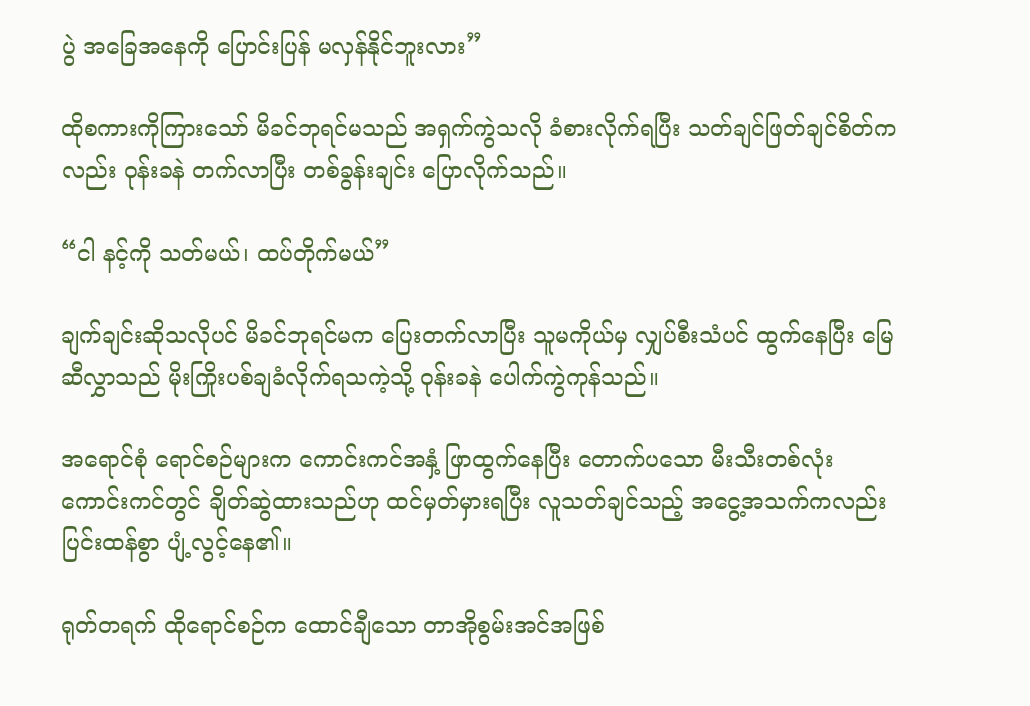ပွဲ အခြေအနေကို ပြောင်းပြန် မလှန်နိုင်ဘူးလား”

ထိုစကားကိုကြားသော် မိခင်ဘုရင်မသည် အရှက်ကွဲသလို ခံစားလိုက်ရပြီး သတ်ချင်ဖြတ်ချင်စိတ်ကလည်း ဝုန်းခနဲ တက်လာပြီး တစ်ခွန်းချင်း ပြောလိုက်သည်။

“ငါ နင့်ကို သတ်မယ်၊ ထပ်တိုက်မယ်”

ချက်ချင်းဆိုသလိုပင် မိခင်ဘုရင်မက ပြေးတက်လာပြီး သူမကိုယ်မှ လျှပ်စီးသံပင် ထွက်နေပြီး မြေဆီလွှာသည် မိုးကြိုးပစ်ချခံလိုက်ရသကဲ့သို့ ဝုန်းခနဲ ပေါက်ကွဲကုန်သည်။

အရောင်စုံ ရောင်စဉ်များက ကောင်းကင်အနှံ့ ဖြာထွက်နေပြီး တောက်ပသော မီးသီးတစ်လုံး ကောင်းကင်တွင် ချိတ်ဆွဲထားသည်ဟု ထင်မှတ်မှားရပြီး လူသတ်ချင်သည့် အငွေ့အသက်ကလည်း ပြင်းထန်စွာ ပျံ့လွင့်နေ၏။

ရုတ်တရက် ထိုရောင်စဉ်က ထောင်ချီသော တာအိုစွမ်းအင်အဖြစ်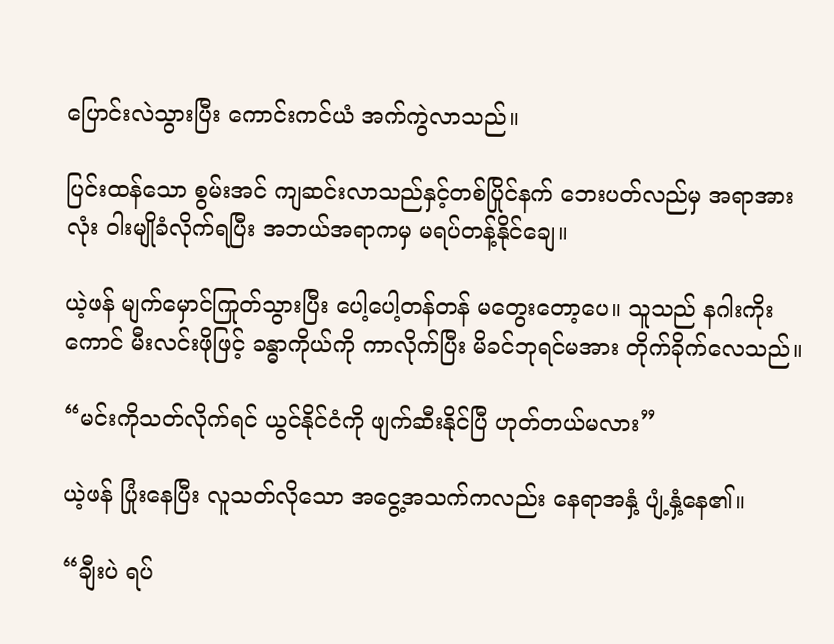ပြောင်းလဲသွားပြီး ကောင်းကင်ယံ အက်ကွဲလာသည်။

ပြင်းထန်သော စွမ်းအင် ကျဆင်းလာသည်နှင့်တစ်ပြိုင်နက် ဘေးပတ်လည်မှ အရာအားလုံး ဝါးမျိုခံလိုက်ရပြီး အဘယ်အရာကမှ မရပ်တန့်နိုင်ချေ။

ယဲ့ဖန် မျက်မှောင်ကြုတ်သွားပြီး ပေါ့ပေါ့တန်တန် မတွေးတော့ပေ။ သူသည် နဂါးကိုးကောင် မီးလင်းဖိုဖြင့် ခန္ဓာကိုယ်ကို ကာလိုက်ပြီး မိခင်ဘုရင်မအား တိုက်ခိုက်လေသည်။

“မင်းကိုသတ်လိုက်ရင် ယွင်နိုင်ငံကို ဖျက်ဆီးနိုင်ပြီ ဟုတ်တယ်မလား”

ယဲ့ဖန် ပြုံးနေပြီး လူသတ်လိုသော အငွေ့အသက်ကလည်း နေရာအနှံ့ ပျံ့နှံ့နေ၏။

“ချီးပဲ ရပ်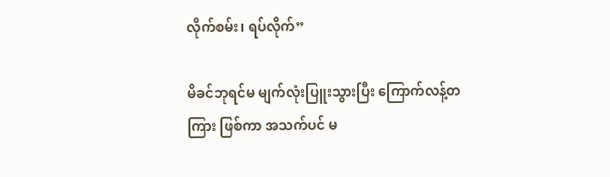လိုက်စမ်း၊ ရပ်လိုက်”

မိခင်ဘုရင်မ မျက်လုံးပြူးသွားပြီး ကြောက်လန့်တကြား ဖြစ်ကာ အသက်ပင် မ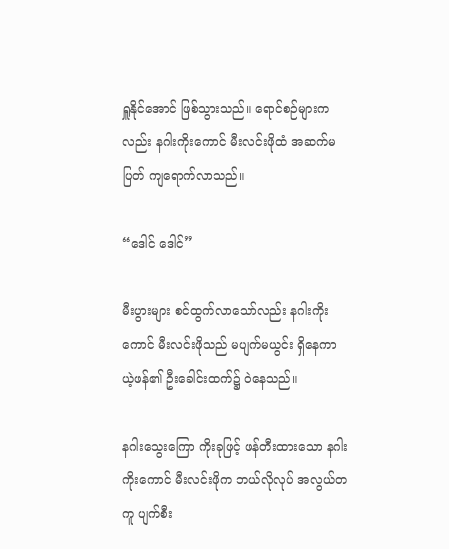ရှူနိုင်အောင် ဖြစ်သွားသည်။ ရောင်စဉ်များကလည်း နဂါးကိုးကောင် မီးလင်းဖိုထံ အဆက်မပြတ် ကျရောက်လာသည်။

“ဒေါင် ‌ဒေါင်”

မီးပွားများ စင်ထွက်လာသော်လည်း နဂါးကိုးကောင် မီးလင်းဖိုသည် မပျက်မယွင်း ရှိနေကာ ယဲ့ဖန်၏ ဦးခေါင်းထက်၌ ဝဲနေသည်။

နဂါးသွေးကြော ကိုးခုဖြင့် ဖန်တီးထားသော နဂါးကိုးကောင် မီးလင်းဖိုက ဘယ်လိုလုပ် အလွယ်တကူ ပျက်စီး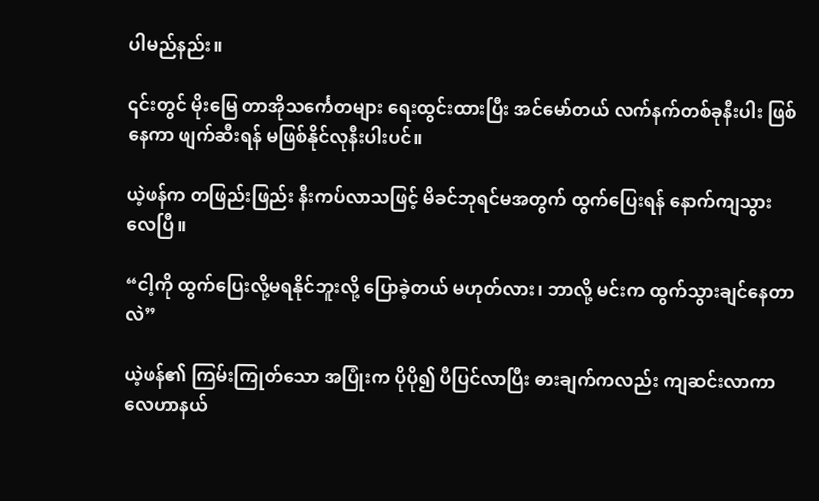ပါမည်နည်း။

၎င်းတွင် မိုးမြေ တာအိုသင်္ကေတများ ရေးထွင်းထားပြီး အင်မော်တယ် လက်နက်တစ်ခုနီးပါး ဖြစ်နေကာ ဖျက်ဆီးရန် မဖြစ်နိုင်လုနီးပါးပင်။

ယဲ့ဖန်က တဖြည်းဖြည်း နီးကပ်လာသဖြင့် မိခင်ဘုရင်မအတွက် ထွက်ပြေးရန် နောက်ကျသွားလေပြီ။

“ငါ့ကို ထွက်ပြေးလို့မရနိုင်ဘူးလို့ ပြောခဲ့တယ် မဟုတ်လား၊ ဘာလို့ မင်းက ထွက်သွားချင်နေတာလဲ”

ယဲ့ဖန်၏ ကြမ်းကြုတ်သော အပြုံးက ပိုပို၍ ပီပြင်လာပြီး ဓားချက်ကလည်း ကျဆင်းလာကာ လေဟာနယ်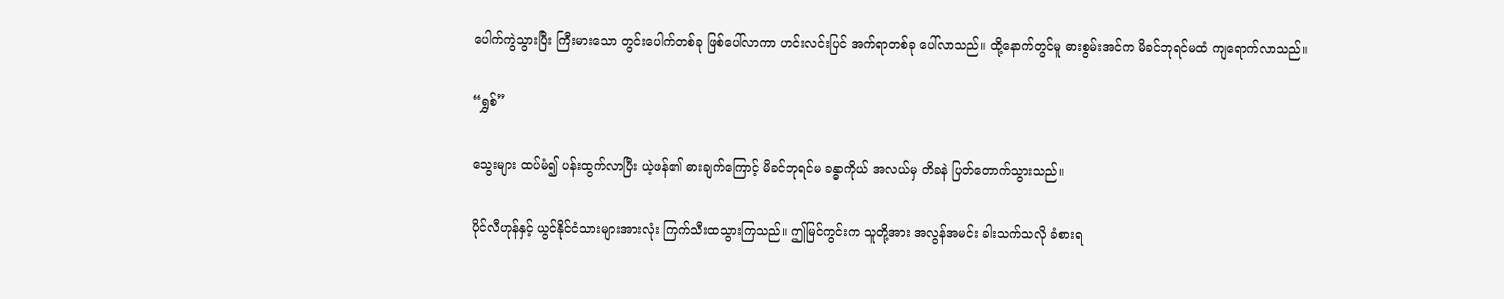ပေါက်ကွဲသွားပြီး ကြီးမားသော တွင်းပေါက်တစ်ခု ဖြစ်ပေါ်လာကာ ဟင်းလင်းပြင် အက်ရာတစ်ခု ပေါ်လာသည်။ ထို့နောက်တွင်မူ ဓားစွမ်းအင်က မိခင်ဘုရင်မထံ ကျရောက်လာသည်။

“ရွှစ်”

သွေးများ ထပ်မံ၍ ပန်းထွက်လာပြီး ယဲ့ဖန်၏ ဓားချက်ကြောင့် မိခင်ဘုရင်မ ခန္ဓာကိုယ် အလယ်မှ တိခနဲ ပြတ်တောက်သွားသည်။

ပိုင်လီဟုန်နှင့် ယွင်နိုင်ငံသားများအားလုံး ကြက်သီးထသွားကြသည်။ ဤမြင်ကွင်းက သူတို့အား အလွန်အမင်း ခါးသက်သလို ခံစားရ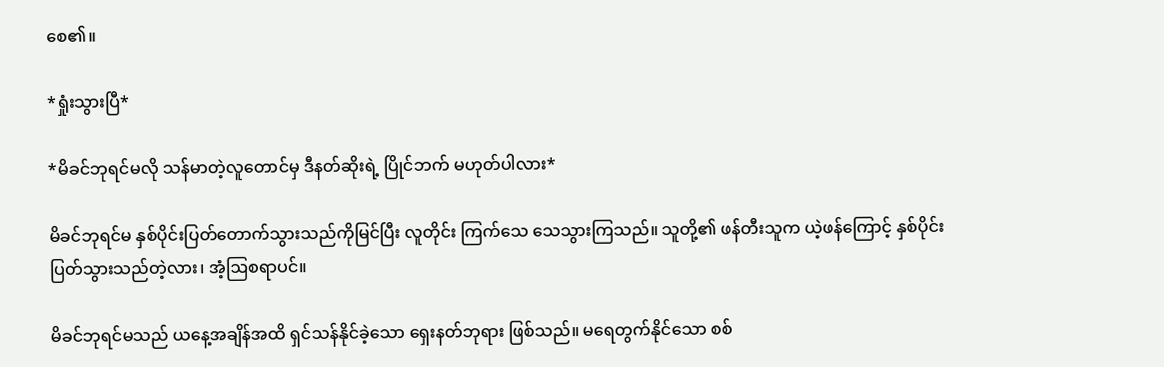စေ၏။

*ရှုံးသွားပြီ*

*မိခင်ဘုရင်မလို သန်မာတဲ့လူတောင်မှ ဒီနတ်ဆိုးရဲ့ ပြိုင်ဘက် မဟုတ်ပါလား*

မိခင်ဘုရင်မ နှစ်ပိုင်းပြတ်တောက်သွားသည်ကိုမြင်ပြီး လူတိုင်း ကြက်သေ သေသွားကြသည်။ သူတို့၏ ဖန်တီးသူက ယဲ့ဖန်ကြောင့် နှစ်ပိုင်းပြတ်သွားသည်တဲ့လား၊ အံ့ဩစရာပင်။

မိခင်ဘုရင်မသည် ယနေ့အချိန်အထိ ရှင်သန်နိုင်ခဲ့သော ရှေးနတ်ဘုရား ဖြစ်သည်။ မရေတွက်နိုင်သော စစ်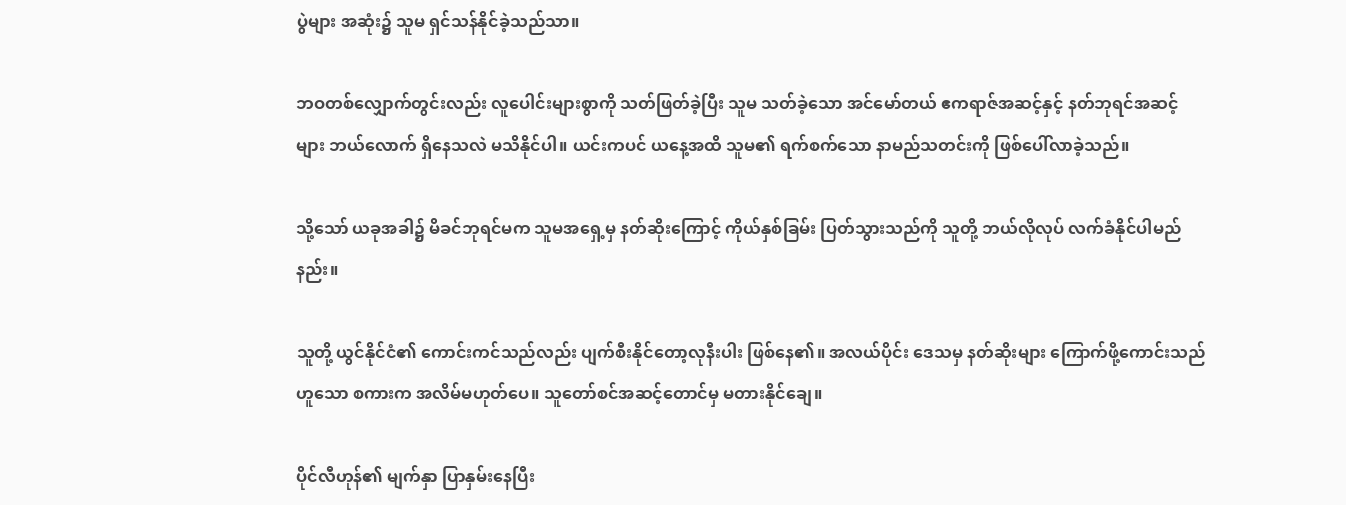ပွဲများ အဆုံး၌ သူမ ရှင်သန်နိုင်ခဲ့သည်သာ။

ဘဝတစ်လျှောက်တွင်းလည်း လူပေါင်းများစွာကို သတ်ဖြတ်ခဲ့ပြီး သူမ သတ်ခဲ့သော အင်မော်တယ် ဧကရာဇ်အဆင့်နှင့် နတ်ဘုရင်အဆင့်များ ဘယ်လောက် ရှိနေသလဲ မသိနိုင်ပါ။ ယင်းကပင် ယနေ့အထိ သူမ၏ ရက်စက်သော နာမည်သတင်းကို ဖြစ်ပေါ်လာခဲ့သည်။

သို့သော် ယခုအခါ၌ မိခင်ဘုရင်မက သူမအရှေ့မှ နတ်ဆိုးကြောင့် ကိုယ်နှစ်ခြမ်း ပြတ်သွားသည်ကို သူတို့ ဘယ်လိုလုပ် လက်ခံနိုင်ပါမည်နည်း။

သူတို့ ယွင်နိုင်ငံ၏ ကောင်းကင်သည်လည်း ပျက်စီးနိုင်တော့လုနီးပါး ဖြစ်နေ၏။ အလယ်ပိုင်း ဒေသမှ နတ်ဆိုးများ ကြောက်ဖို့ကောင်းသည်ဟူသော စကားက အလိမ်မဟုတ်ပေ။ သူတော်စင်အဆင့်တောင်မှ မတားနိုင်ချေ။

ပိုင်လီဟုန်၏ မျက်နှာ ပြာနှမ်းနေပြီး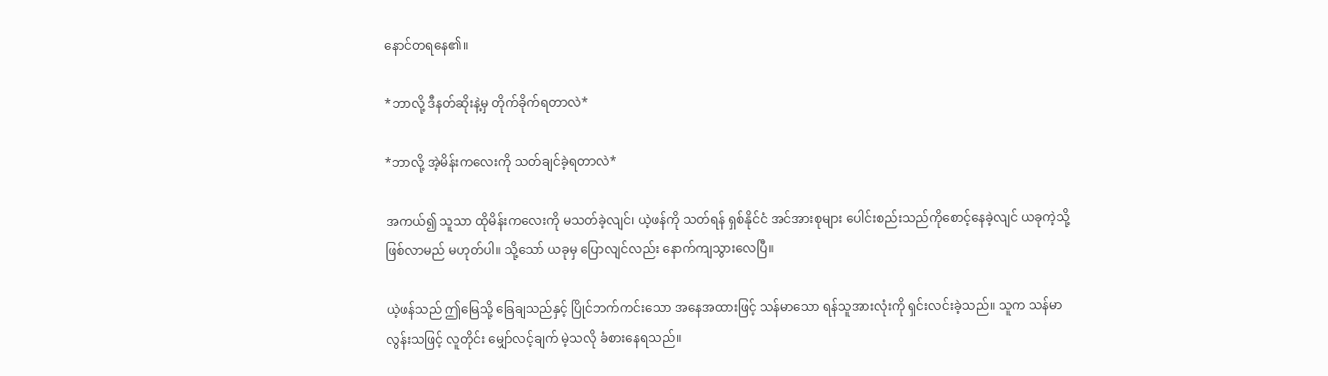နောင်တရနေ၏။

*ဘာလို့ ဒီနတ်ဆိုးနဲ့မှ တိုက်ခိုက်ရတာလဲ*

*ဘာလို့ အဲ့မိန်းကလေးကို သတ်ချင်ခဲ့ရတာလဲ*

အကယ်၍ သူသာ ထိုမိန်းကလေးကို မသတ်ခဲ့လျင်၊ ယဲ့ဖန်ကို သတ်ရန် ရှစ်နိုင်ငံ အင်အားစုများ ပေါင်းစည်းသည်ကိုစောင့်နေခဲ့လျင် ယခုကဲ့သို့ ဖြစ်လာမည် မဟုတ်ပါ။ သို့သော် ယခုမှ ပြောလျင်လည်း နောက်ကျသွားလေပြီ။

ယဲ့ဖန်သည် ဤမြေသို့ ခြေချသည်နှင့် ပြိုင်ဘက်ကင်းသော အနေအထားဖြင့် သန်မာသော ရန်သူအားလုံးကို ရှင်းလင်းခဲ့သည်။ သူက သန်မာလွန်းသဖြင့် လူတိုင်း မျှော်လင့်ချက် မဲ့သလို ခံစားနေရသည်။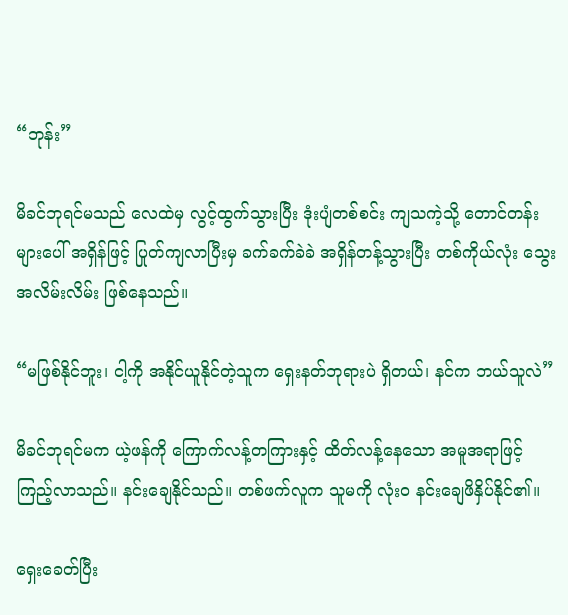“ဘုန်း”

မိခင်ဘုရင်မသည် လေထဲမှ လွင့်ထွက်သွားပြီး ဒုံးပျံတစ်စင်း ကျသကဲ့သို့ တောင်တန်းများပေါ် အရှိန်ဖြင့် ပြုတ်ကျလာပြီးမှ ခက်ခက်ခဲခဲ အရှိန်တန့်သွားပြီး တစ်ကိုယ်လုံး သွေးအလိမ်းလိမ်း ဖြစ်နေသည်။

“မဖြစ်နိုင်ဘူး၊ ငါ့ကို အနိုင်ယူနိုင်တဲ့သူက ရှေးနတ်ဘုရားပဲ ရှိတယ်၊ နင်က ဘယ်သူလဲ”

မိခင်ဘုရင်မက ယဲ့ဖန်ကို ကြောက်လန့်တကြားနှင့် ထိတ်လန့်နေသော အမူအရာဖြင့် ကြည့်လာသည်။ နင်းချေနိုင်သည်။ တစ်ဖက်လူက သူမကို လုံးဝ နင်းချေဖိနှိပ်နိုင်၏။

ရှေးခေတ်ပြီး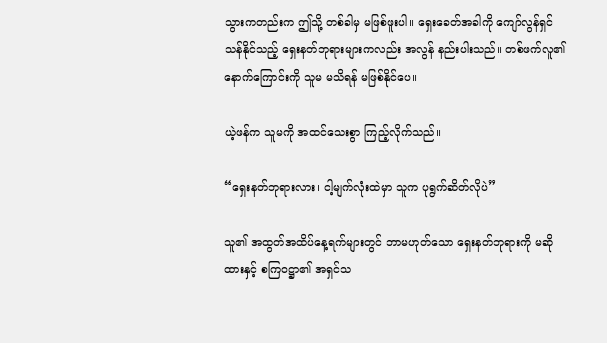သွားကတည်းက ဤသို့ တစ်ခါမှ မဖြစ်ဖူးပါ။ ရှေးခေတ်အခါကို ကျော်လွန်ရှင်သန်နိုင်သည့် ရှေးနတ်ဘုရားများကလည်း အလွန် နည်းပါးသည်။ တစ်ဖက်လူ၏ နောက်ကြောင်းကို သူမ မသိရန် မဖြစ်နိုင်ပေ။

ယဲ့ဖန်က သူမကို အထင်သေးစွာ ကြည့်လိုက်သည်။

“ရှေးနတ်ဘုရားလား၊ ငါ့မျက်လုံးထဲမှာ သူက ပုရွက်ဆိတ်လိုပဲ”

သူ၏ အထွတ်အထိပ်နေ့ရက်များတွင် ဘာမဟုတ်သော ရှေးနတ်ဘုရားကို မဆိုထားနှင့် စကြဝဋ္ဌာ၏ အရှင်သ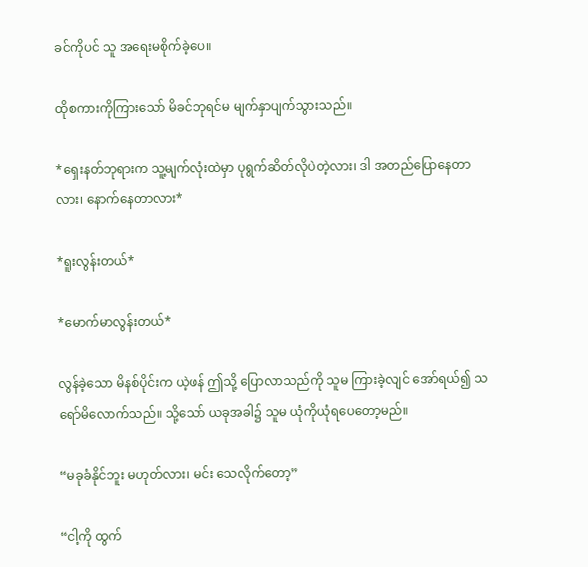ခင်ကိုပင် သူ အရေးမစိုက်ခဲ့ပေ။

ထိုစကားကိုကြားသော် မိခင်ဘုရင်မ မျက်နှာပျက်သွားသည်။

*ရှေးနတ်ဘုရားက သူ့မျက်လုံးထဲမှာ ပုရွက်ဆိတ်လိုပဲတဲ့လား၊ ဒါ အတည်ပြောနေတာလား၊ နောက်နေတာလား*

*ရူးလွန်းတယ်*

*မောက်မာလွန်းတယ်*

လွန်ခဲ့သော မိနစ်ပိုင်းက ယဲ့ဖန် ဤသို့ ပြောလာသည်ကို သူမ ကြားခဲ့လျင် အော်ရယ်၍ သရော်မိလောက်သည်။ သို့သော် ယခုအခါ၌ သူမ ယုံကိုယုံရပေတော့မည်။

“မခုခံနိုင်ဘူး မဟုတ်လား၊ မင်း သေလိုက်တော့”

“ငါ့ကို ထွက်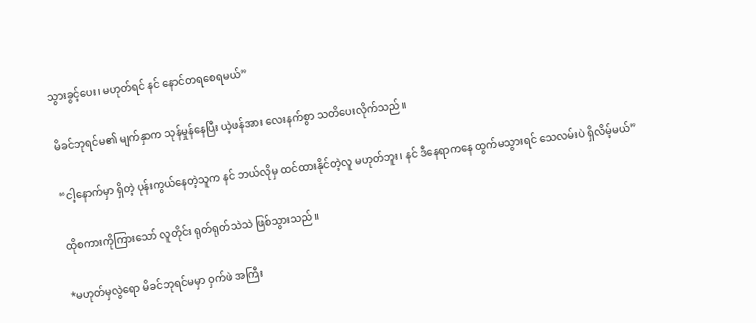သွားခွင့်ပေး၊ မဟုတ်ရင် နင် နောင်တရစေရမယ်”

မိခင်ဘုရင်မ၏ မျက်နှာက သုန်မှုန်နေပြီး ယဲ့ဖန်အား လေးနက်စွာ သတိပေးလိုက်သည်။

“ငါ့နောက်မှာ ရှိတဲ့ ပုန်းကွယ်နေတဲ့သူက နင် ဘယ်လိုမှ ထင်ထားနိုင်တဲ့လူ မဟုတ်ဘူး၊ နင် ဒီနေရာကနေ ထွက်မသွားရင် သေလမ်းပဲ ရှိလိမ့်မယ်”

ထိုစကားကိုကြားသော် လူတိုင်း ရုတ်ရုတ်သဲသဲ ဖြစ်သွားသည်။

*မဟုတ်မှလွဲရော မိခင်ဘုရင်မမှာ ဝှက်ဖဲ အကြီး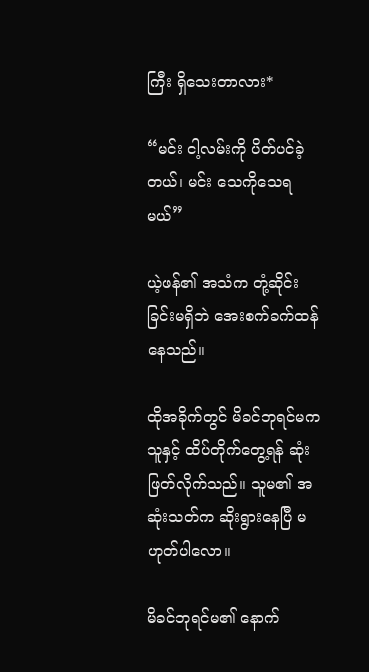ကြီး ရှိသေးတာလား*

“မင်း ငါ့လမ်းကို ပိတ်ပင်ခဲ့တယ်၊ မင်း သေကိုသေရမယ်”

ယဲ့ဖန်၏ အသံက တုံ့ဆိုင်းခြင်းမရှိဘဲ အေးစက်ခက်ထန်နေသည်။

ထိုအခိုက်တွင် မိခင်ဘုရင်မက သူနှင့် ထိပ်တိုက်တွေ့ရန် ဆုံးဖြတ်လိုက်သည်။ သူမ၏ အဆုံးသတ်က ဆိုးရွားနေပြီ မဟုတ်ပါလော။

မိခင်ဘုရင်မ၏ နောက်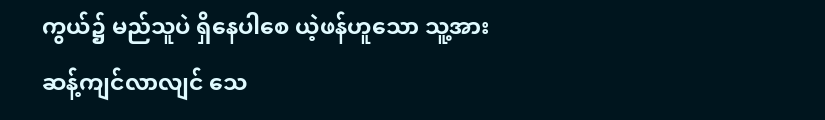ကွယ်၌ မည်သူပဲ ရှိနေပါစေ ယဲ့ဖန်ဟူသော သူ့အား ဆန့်ကျင်လာလျင် သေ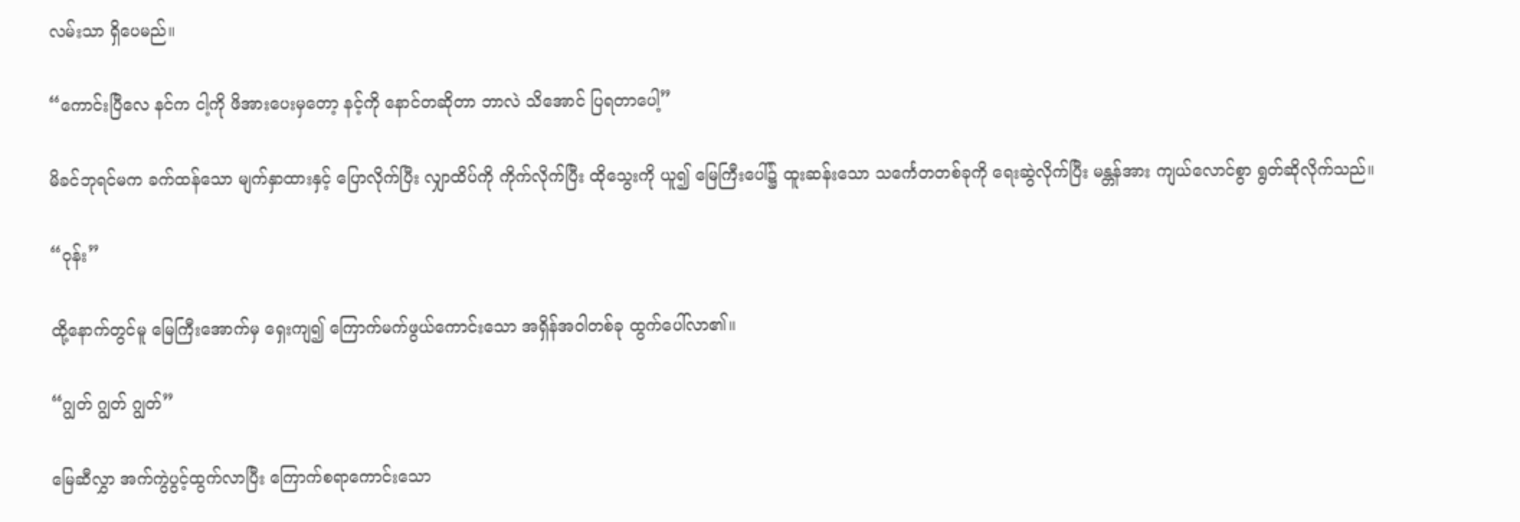လမ်းသာ ရှိပေမည်။

“ကောင်းပြီလေ နင်က ငါ့ကို ဖိအားပေးမှတော့ နင့်ကို နောင်တဆိုတာ ဘာလဲ သိအောင် ပြရတာပေါ့”

မိခင်ဘုရင်မက ခက်ထန်သော မျက်နှာထားနှင့် ပြောလိုက်ပြီး လျှာထိပ်ကို ကိုက်လိုက်ပြီး ထိုသွေးကို ယူ၍ မြေကြီးပေါ်၌ ထူးဆန်းသော သင်္ကေတတစ်ခုကို ရေးဆွဲလိုက်ပြီး မန္တန်အား ကျယ်လောင်စွာ ရွတ်ဆိုလိုက်သည်။

“ဝုန်း”

ထို့နောက်တွင်မူ မြေကြီးအောက်မှ ရှေးကျ၍ ကြောက်မက်ဖွယ်ကောင်းသော အရှိန်အဝါတစ်ခု ထွက်ပေါ်လာ၏။

“ဂျွတ် ဂျွတ် ဂျွတ်”

မြေဆီလွှာ အက်ကွဲပွင့်ထွက်လာပြီး ကြောက်စရာကောင်းသော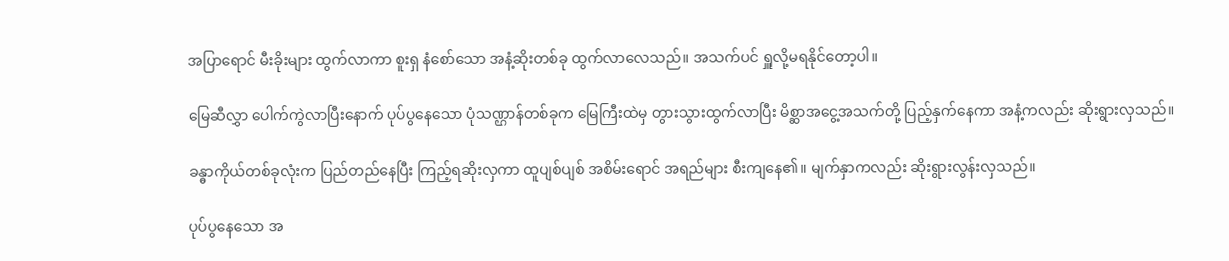အပြာရောင် မီးခိုးများ ထွက်လာကာ စူးရှ နံစော်သော အနံ့ဆိုးတစ်ခု ထွက်လာလေသည်။ အသက်ပင် ရှူလို့မရနိုင်တော့ပါ။

မြေဆီလွှာ ပေါက်ကွဲလာပြီးနောက် ပုပ်ပွနေသော ပုံသဏ္ဌာန်တစ်ခုက မြေကြီးထဲမှ တွားသွားထွက်လာပြီး မိစ္ဆာအငွေ့အသက်တို့ ပြည့်နှက်နေကာ အနံ့ကလည်း ဆိုးရွားလှသည်။

ခန္ဓာကိုယ်တစ်ခုလုံးက ပြည်တည်နေပြီး ကြည့်ရဆိုးလှကာ ထူပျစ်ပျစ် အစိမ်းရောင် အရည်များ စီးကျနေ၏။ မျက်နှာကလည်း ဆိုးရွားလွန်းလှသည်။

ပုပ်ပွနေသော အ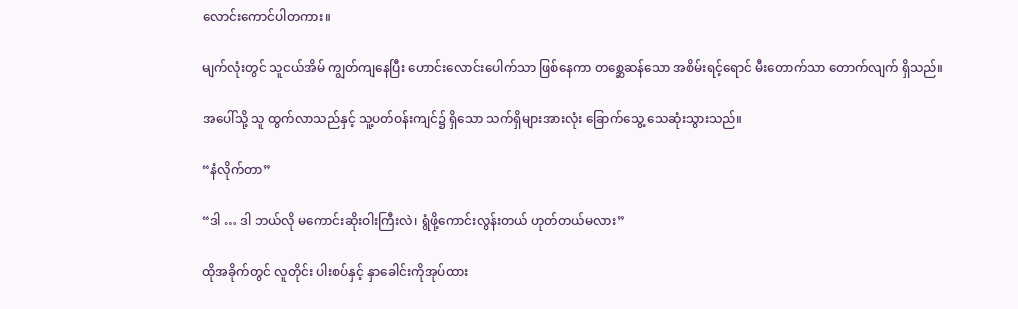လောင်းကောင်ပါတကား။

မျက်လုံးတွင် သူငယ်အိမ် ကျွတ်ကျနေပြီး ဟောင်းလောင်းပေါက်သာ ဖြစ်နေကာ တစ္ဆေဆန်သော အစိမ်းရင့်ရောင် မီးတောက်သာ တောက်လျက် ရှိသည်။

အပေါ်သို့ သူ ထွက်လာသည်နှင့် သူ့ပတ်ဝန်းကျင်၌ ရှိသော သက်ရှိများအားလုံး ခြောက်သွေ့ သေဆုံးသွားသည်။

“နံလိုက်တာ”

“ဒါ … ဒါ ဘယ်လို မကောင်းဆိုးဝါးကြီးလဲ၊ ရွံဖို့ကောင်းလွန်းတယ် ဟုတ်တယ်မလား”

ထိုအခိုက်တွင် လူတိုင်း ပါးစပ်နှင့် နှာခေါင်းကိုအုပ်ထား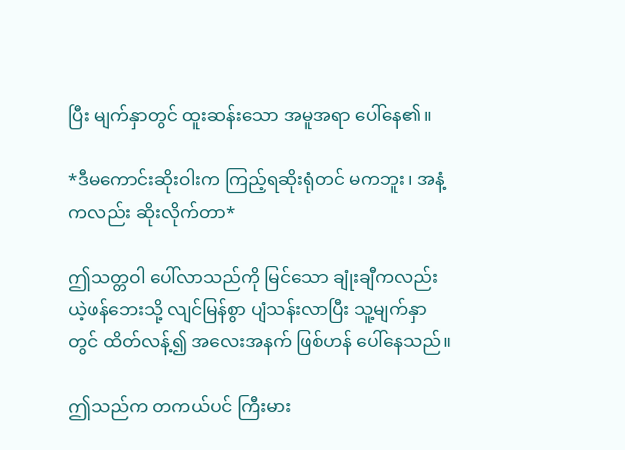ပြီး မျက်နှာတွင် ထူးဆန်းသော အမူအရာ ပေါ်နေ၏။

*ဒီမကောင်းဆိုးဝါးက ကြည့်ရဆိုးရုံတင် မကဘူး၊ အနံ့ကလည်း ဆိုးလိုက်တာ*

ဤသတ္တဝါ ပေါ်လာသည်ကို မြင်သော ချုံးချီကလည်း ယဲ့ဖန်ဘေးသို့ လျင်မြန်စွာ ပျံသန်းလာပြီး သူ့မျက်နှာတွင် ထိတ်လန့်၍ အလေးအနက် ဖြစ်ဟန် ပေါ်နေသည်။

ဤသည်က တကယ်ပင် ကြီးမား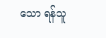သော ရန်သူ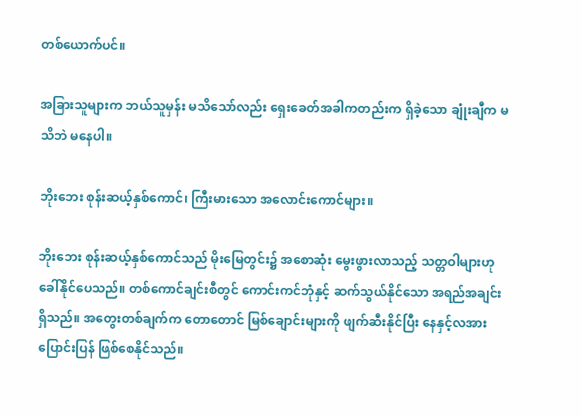တစ်ယောက်ပင်။

အခြားသူများက ဘယ်သူမှန်း မသိသော်လည်း ရှေးခေတ်အခါကတည်းက ရှိခဲ့သော ချုံးချီက မသိဘဲ မနေပါ။

ဘိုးဘေး စုန်းဆယ့်နှစ်ကောင်၊ ကြီးမားသော အလောင်းကောင်များ။

ဘိုးဘေး စုန်းဆယ့်နှစ်ကောင်သည် မိုးမြေတွင်း၌ အစောဆုံး မွေးဖွားလာသည့် သတ္တဝါများဟု ခေါ်နိုင်ပေသည်။ တစ်ကောင်ချင်းစီတွင် ကောင်းကင်ဘုံနှင့် ဆက်သွယ်နိုင်သော အရည်အချင်း ရှိသည်။ အတွေးတစ်ချက်က တောတောင် မြစ်ချောင်းများကို ဖျက်ဆီးနိုင်ပြီး နေနှင့်လအား ပြောင်းပြန် ဖြစ်စေနိုင်သည်။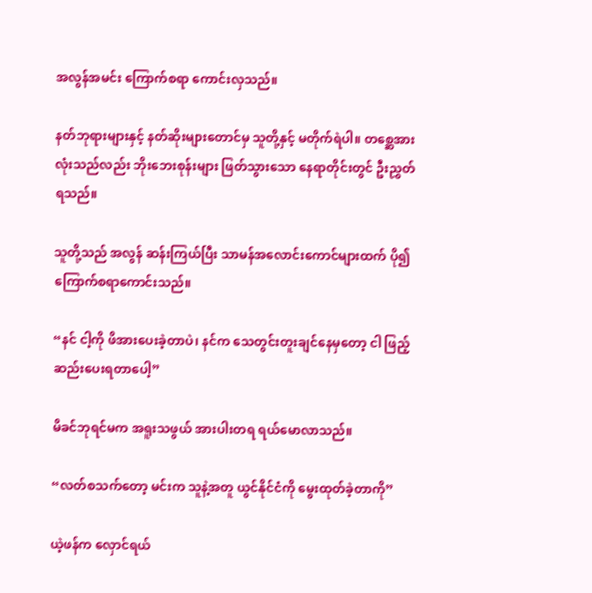အလွန်အမင်း ကြောက်စရာ ကောင်းလှသည်။

နတ်ဘုရားများနှင့် နတ်ဆိုးများတောင်မှ သူတို့နှင့် မတိုက်ရဲပါ။ တစ္ဆေအားလုံးသည်လည်း ဘိုးဘေးစုန်းများ ဖြတ်သွားသော နေရာတိုင်းတွင် ဦးညွှတ်ရသည်။

သူတို့သည် အလွန် ဆန်းကြယ်ပြီး သာမန်အလောင်းကောင်များထက် ပို၍ ကြောက်စရာကောင်းသည်။

“နင် ငါ့ကို ဖိအားပေးခဲ့တာပဲ၊ နင်က သေတွင်းတူးချင်နေမှတော့ ငါ ဖြည့်ဆည်းပေးရတာပေါ့”

မိခင်ဘုရင်မက အရူးသဖွယ် အားပါးတရ ရယ်မောလာသည်။

“လတ်စသက်တော့ မင်းက သူနဲ့အတူ ယွင်နိုင်ငံကို မွေးထုတ်ခဲ့တာကို”

ယဲ့ဖန်က လှောင်ရယ်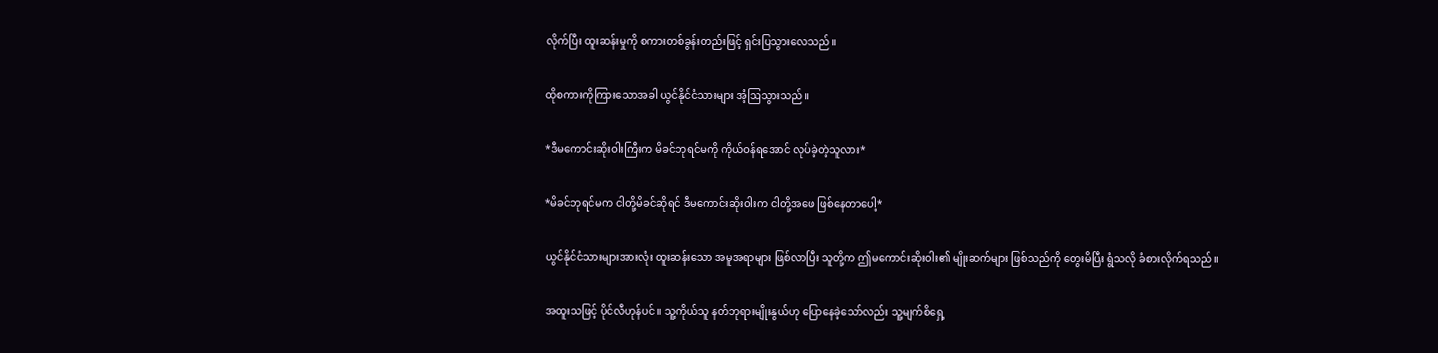လိုက်ပြီး ထူးဆန်းမှုကို စကားတစ်ခွန်းတည်းဖြင့် ရှင်းပြသွားလေသည်။

ထိုစကားကိုကြားသောအခါ ယွင်နိုင်ငံသားများ အံ့ဩသွားသည်။

*ဒီမကောင်းဆိုးဝါးကြီးက မိခင်ဘုရင်မကို ကိုယ်ဝန်ရအောင် လုပ်ခဲ့တဲ့သူလား*

*မိခင်ဘုရင်မက ငါတို့မိခင်ဆိုရင် ဒီမကောင်းဆိုးဝါးက ငါတို့အဖေ ဖြစ်နေတာပေါ့*

ယွင်နိုင်ငံသားများအားလုံး ထူးဆန်းသော အမူအရာများ ဖြစ်လာပြီး သူတို့က ဤမကောင်းဆိုးဝါး၏ မျိုးဆက်များ ဖြစ်သည်ကို တွေးမိပြီး ရွံသလို ခံစားလိုက်ရသည်။

အထူးသဖြင့် ပိုင်လီဟုန်ပင်။ သူ့ကိုယ်သူ နတ်ဘုရားမျိုးနွယ်ဟု ပြောနေခဲ့သော်လည်း သူ့မျက်စိရှေ့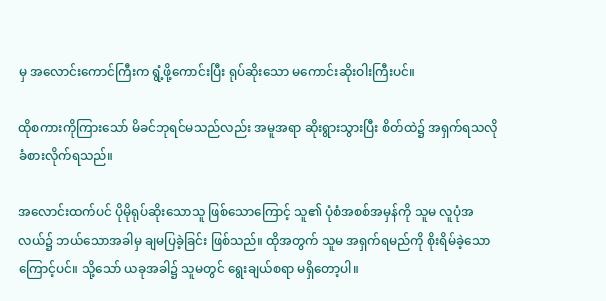မှ အလောင်းကောင်ကြီးက ရွံ့ဖို့ကောင်းပြီး ရုပ်ဆိုးသော မကောင်းဆိုးဝါးကြီးပင်။

ထိုစကားကိုကြားသော် မိခင်ဘုရင်မသည်လည်း အမူအရာ ဆိုးရွားသွားပြီး စိတ်ထဲ၌ အရှက်ရသလို ခံစားလိုက်ရသည်။

အလောင်းထက်ပင် ပိုမိုရုပ်ဆိုးသောသူ ဖြစ်သောကြောင့် သူ၏ ပုံစံအစစ်အမှန်ကို သူမ လူပုံအလယ်၌ ဘယ်သောအခါမှ ချမပြခဲ့ခြင်း ဖြစ်သည်။ ထိုအတွက် သူမ အရှက်ရမည်ကို စိုးရိမ်ခဲ့သောကြောင့်ပင်။ သို့သော် ယခုအခါ၌ သူမတွင် ရွေးချယ်စရာ မရှိတော့ပါ။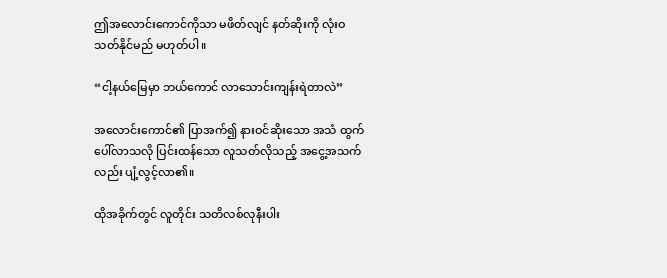ဤအလောင်းကောင်ကိုသာ မဖိတ်လျင် နတ်ဆိုးကို လုံးဝ သတ်နိုင်မည် မဟုတ်ပါ။

“ငါ့နယ်မြေမှာ ဘယ်ကောင် လာသောင်းကျန်းရဲတာလဲ”

အလောင်းကောင်၏ ပြာအက်၍ နားဝင်ဆိုးသော အသံ ထွက်ပေါ်လာသလို ပြင်းထန်သော လူသတ်လိုသည့် အငွေ့အသက်လည်း ပျံ့လွင့်လာ၏။

ထိုအခိုက်တွင် လူတိုင်း သတိလစ်လုနီးပါး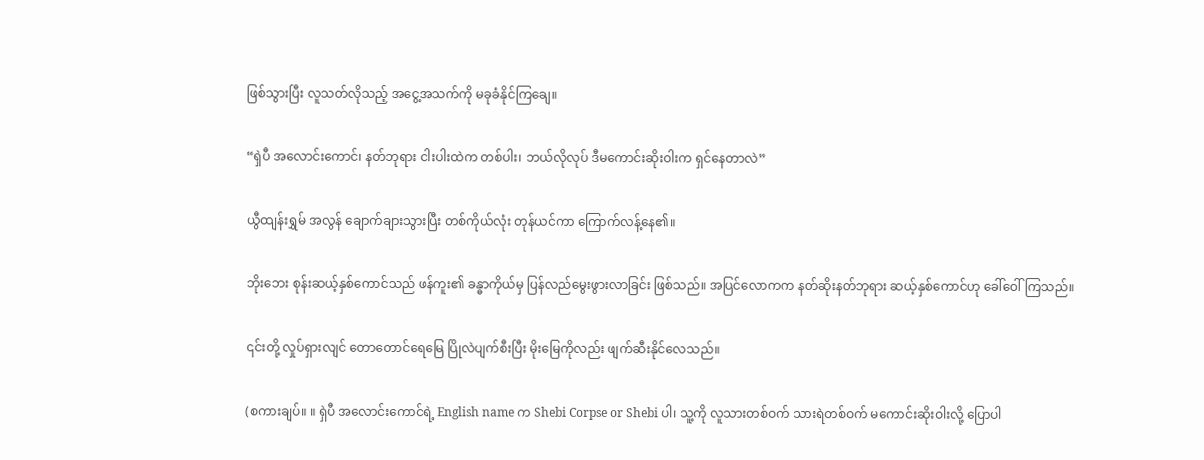ဖြစ်သွားပြီး လူသတ်လိုသည့် အငွေ့အသက်ကို မခုခံနိုင်ကြချေ။

“ရှဲပီ အလောင်းကောင်၊ နတ်ဘုရား ငါးပါးထဲက တစ်ပါး၊ ဘယ်လိုလုပ် ဒီမကောင်းဆိုးဝါးက ရှင်နေတာလဲ”

ယွီထျန်းရွှမ် အလွန် ချောက်ချားသွားပြီး တစ်ကိုယ်လုံး တုန်ယင်ကာ ကြောက်လန့်နေ၏။

ဘိုးဘေး စုန်းဆယ့်နှစ်ကောင်သည် ဖန်ကူး၏ ခန္ဓာကိုယ်မှ ပြန်လည်မွေးဖွားလာခြင်း ဖြစ်သည်။ အပြင်လောကက နတ်ဆိုးနတ်ဘုရား ဆယ့်နှစ်ကောင်ဟု ခေါ်ဝေါ်ကြသည်။

၎င်းတို့ လှုပ်ရှားလျင် တောတောင်ရေမြေ ပြိုလဲပျက်စီးပြီး မိုးမြေကိုလည်း ဖျက်ဆီးနိုင်လေသည်။

(စကားချပ်။ ။ ရှဲပီ အလောင်းကောင်ရဲ့ English name က Shebi Corpse or Shebi ပါ၊ သူ့ကို လူသားတစ်ဝက် သားရဲတစ်ဝက် မကောင်းဆိုးဝါးလို့ ပြောပါ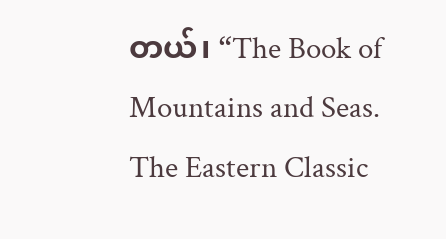တယ်၊ “The Book of Mountains and Seas. The Eastern Classic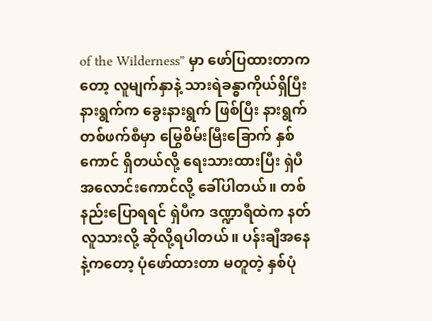of the Wilderness” မှာ ဖော်ပြထားတာကတော့ လူမျက်နှာနဲ့ သားရဲခန္ဓာကိုယ်ရှိပြီး နားရွက်က ခွေးနားရွက် ဖြစ်ပြီး နားရွက် တစ်ဖက်စီမှာ မြွေစိမ်းမြီးခြောက် နှစ်ကောင် ရှိတယ်လို့ ရေးသားထားပြီး ရှဲပီအလောင်းကောင်လို့ ခေါ်ပါတယ်။ တစ်နည်းပြောရရင် ရှဲပီက ဒဏ္ဍာရီထဲက နတ်လူသားလို့ ဆိုလို့ရပါတယ်။ ပန်းချီအနေနဲ့ကတော့ ပုံဖော်ထားတာ မတူတဲ့ နှစ်ပုံ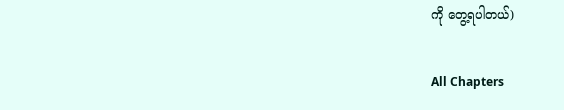ကို တွေ့ရပါတယ်)

All Chapters